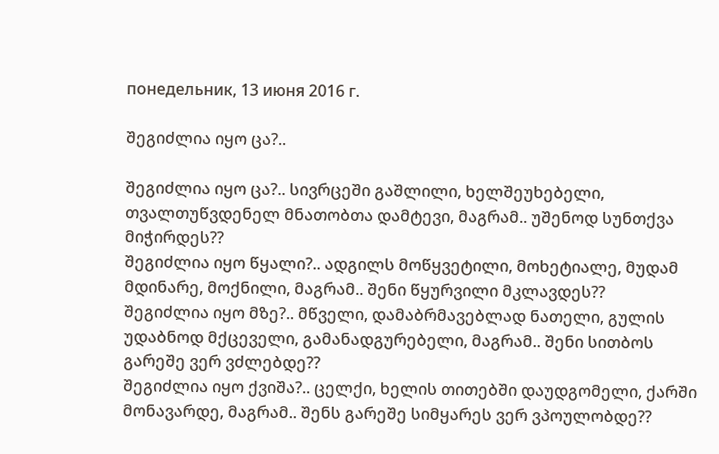понедельник, 13 июня 2016 г.

შეგიძლია იყო ცა?..

შეგიძლია იყო ცა?.. სივრცეში გაშლილი, ხელშეუხებელი, თვალთუწვდენელ მნათობთა დამტევი, მაგრამ.. უშენოდ სუნთქვა მიჭირდეს??
შეგიძლია იყო წყალი?.. ადგილს მოწყვეტილი, მოხეტიალე, მუდამ მდინარე, მოქნილი, მაგრამ.. შენი წყურვილი მკლავდეს??
შეგიძლია იყო მზე?.. მწველი, დამაბრმავებლად ნათელი, გულის უდაბნოდ მქცეველი, გამანადგურებელი, მაგრამ.. შენი სითბოს გარეშე ვერ ვძლებდე??
შეგიძლია იყო ქვიშა?.. ცელქი, ხელის თითებში დაუდგომელი, ქარში მონავარდე, მაგრამ.. შენს გარეშე სიმყარეს ვერ ვპოულობდე??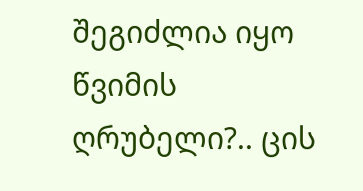შეგიძლია იყო წვიმის ღრუბელი?.. ცის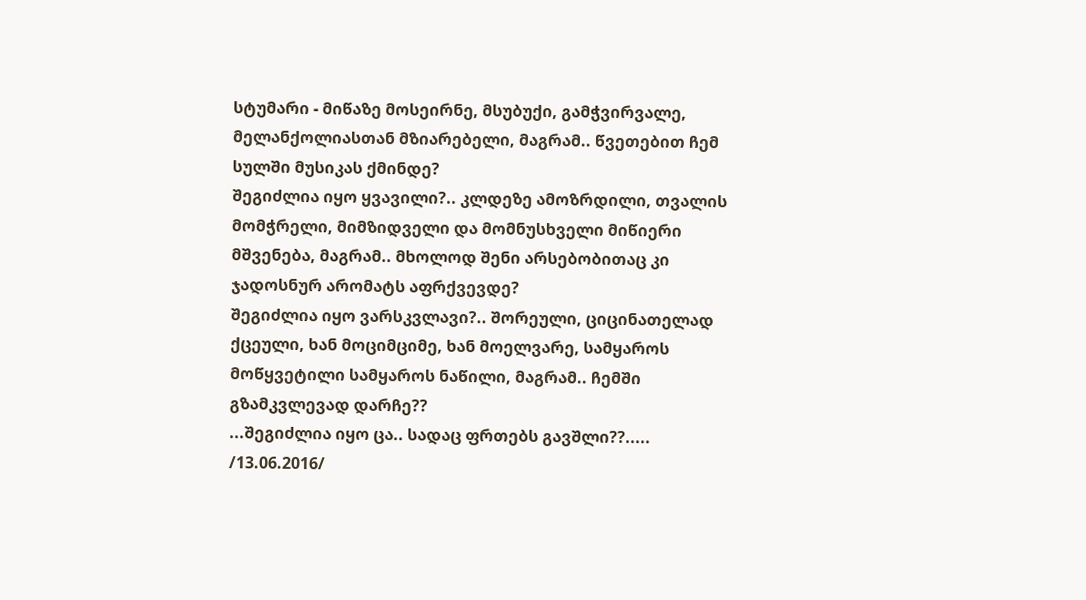სტუმარი - მიწაზე მოსეირნე, მსუბუქი, გამჭვირვალე, მელანქოლიასთან მზიარებელი, მაგრამ.. წვეთებით ჩემ სულში მუსიკას ქმინდე?
შეგიძლია იყო ყვავილი?.. კლდეზე ამოზრდილი, თვალის მომჭრელი, მიმზიდველი და მომნუსხველი მიწიერი მშვენება, მაგრამ.. მხოლოდ შენი არსებობითაც კი ჯადოსნურ არომატს აფრქვევდე?
შეგიძლია იყო ვარსკვლავი?.. შორეული, ციცინათელად ქცეული, ხან მოციმციმე, ხან მოელვარე, სამყაროს მოწყვეტილი სამყაროს ნაწილი, მაგრამ.. ჩემში გზამკვლევად დარჩე??
...შეგიძლია იყო ცა.. სადაც ფრთებს გავშლი??.....
/13.06.2016/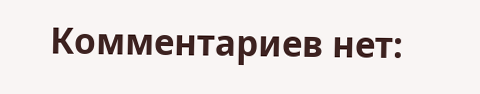Комментариев нет: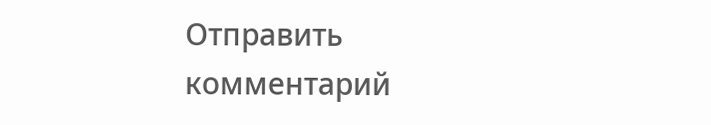Отправить комментарий